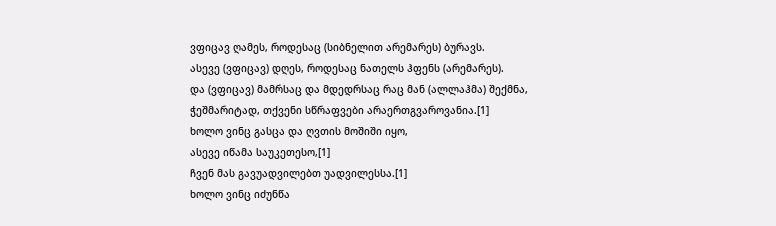ვფიცავ ღამეს, როდესაც (სიბნელით არემარეს) ბურავს.
ასევე (ვფიცავ) დღეს, როდესაც ნათელს ჰფენს (არემარეს).
და (ვფიცავ) მამრსაც და მდედრსაც რაც მან (ალლაჰმა) შექმნა,
ჭეშმარიტად, თქვენი სწრაფვები არაერთგვაროვანია.[1]
ხოლო ვინც გასცა და ღვთის მოშიში იყო,
ასევე იწამა საუკეთესო,[1]
ჩვენ მას გავუადვილებთ უადვილესსა.[1]
ხოლო ვინც იძუნწა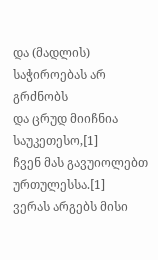და (მადლის) საჭიროებას არ გრძნობს
და ცრუდ მიიჩნია საუკეთესო,[1]
ჩვენ მას გავუიოლებთ ურთულესსა.[1]
ვერას არგებს მისი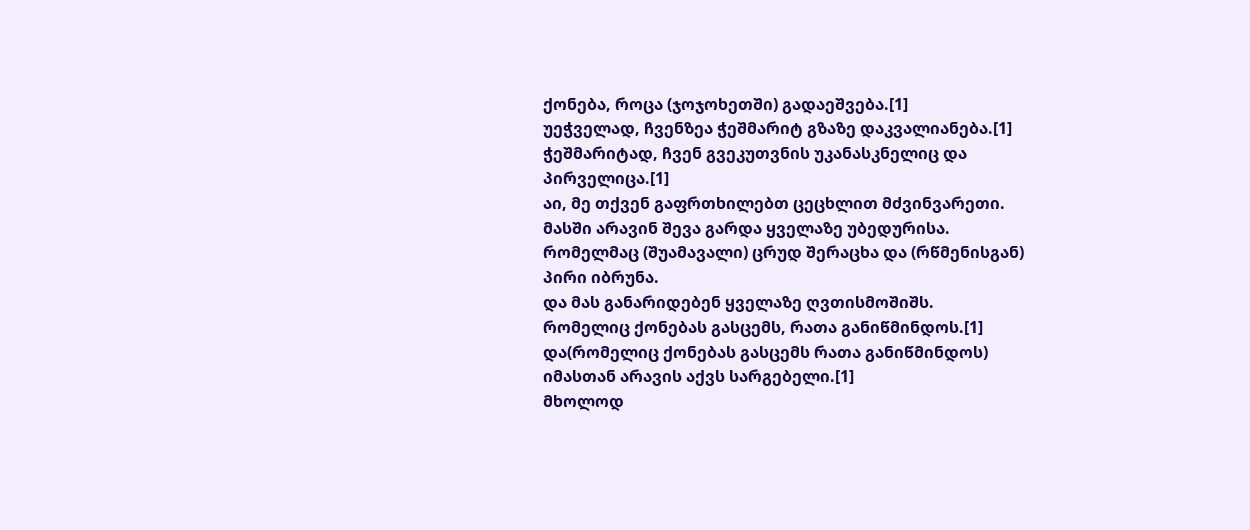ქონება, როცა (ჯოჯოხეთში) გადაეშვება.[1]
უეჭველად, ჩვენზეა ჭეშმარიტ გზაზე დაკვალიანება.[1]
ჭეშმარიტად, ჩვენ გვეკუთვნის უკანასკნელიც და პირველიცა.[1]
აი, მე თქვენ გაფრთხილებთ ცეცხლით მძვინვარეთი.
მასში არავინ შევა გარდა ყველაზე უბედურისა.
რომელმაც (შუამავალი) ცრუდ შერაცხა და (რწმენისგან) პირი იბრუნა.
და მას განარიდებენ ყველაზე ღვთისმოშიშს.
რომელიც ქონებას გასცემს, რათა განიწმინდოს.[1]
და(რომელიც ქონებას გასცემს რათა განიწმინდოს) იმასთან არავის აქვს სარგებელი.[1]
მხოლოდ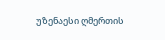უზენაესი ღმერთის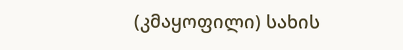(კმაყოფილი) სახის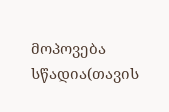მოპოვება სწადია(თავის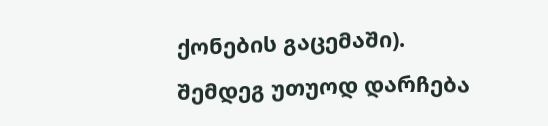ქონების გაცემაში).
შემდეგ უთუოდ დარჩება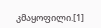კმაყოფილი.[1]